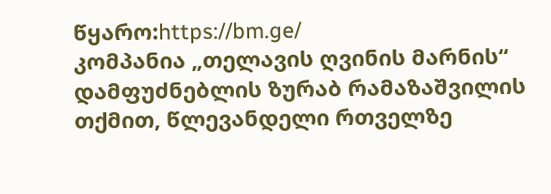წყარო:https://bm.ge/
კომპანია „თელავის ღვინის მარნის“ დამფუძნებლის ზურაბ რამაზაშვილის თქმით, წლევანდელი რთველზე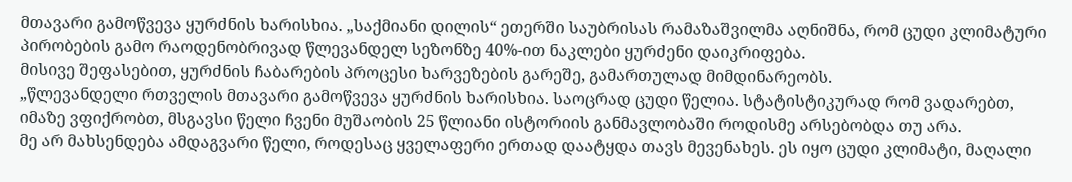მთავარი გამოწვევა ყურძნის ხარისხია. „საქმიანი დილის“ ეთერში საუბრისას რამაზაშვილმა აღნიშნა, რომ ცუდი კლიმატური პირობების გამო რაოდენობრივად წლევანდელ სეზონზე 40%-ით ნაკლები ყურძენი დაიკრიფება.
მისივე შეფასებით, ყურძნის ჩაბარების პროცესი ხარვეზების გარეშე, გამართულად მიმდინარეობს.
„წლევანდელი რთველის მთავარი გამოწვევა ყურძნის ხარისხია. საოცრად ცუდი წელია. სტატისტიკურად რომ ვადარებთ, იმაზე ვფიქრობთ, მსგავსი წელი ჩვენი მუშაობის 25 წლიანი ისტორიის განმავლობაში როდისმე არსებობდა თუ არა.
მე არ მახსენდება ამდაგვარი წელი, როდესაც ყველაფერი ერთად დაატყდა თავს მევენახეს. ეს იყო ცუდი კლიმატი, მაღალი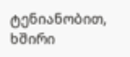ტენიანობით, ხშირი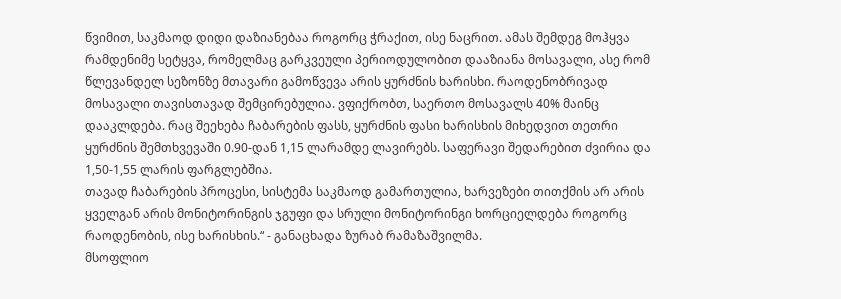წვიმით, საკმაოდ დიდი დაზიანებაა როგორც ჭრაქით, ისე ნაცრით. ამას შემდეგ მოჰყვა რამდენიმე სეტყვა, რომელმაც გარკვეული პერიოდულობით დააზიანა მოსავალი, ასე რომ წლევანდელ სეზონზე მთავარი გამოწვევა არის ყურძნის ხარისხი. რაოდენობრივად მოსავალი თავისთავად შემცირებულია. ვფიქრობთ, საერთო მოსავალს 40% მაინც დააკლდება. რაც შეეხება ჩაბარების ფასს, ყურძნის ფასი ხარისხის მიხედვით თეთრი ყურძნის შემთხვევაში 0.90-დან 1,15 ლარამდე ლავირებს. საფერავი შედარებით ძვირია და 1,50-1,55 ლარის ფარგლებშია.
თავად ჩაბარების პროცესი, სისტემა საკმაოდ გამართულია, ხარვეზები თითქმის არ არის ყველგან არის მონიტორინგის ჯგუფი და სრული მონიტორინგი ხორციელდება როგორც რაოდენობის, ისე ხარისხის.“ - განაცხადა ზურაბ რამაზაშვილმა.
მსოფლიო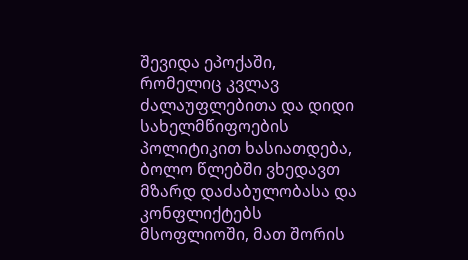შევიდა ეპოქაში, რომელიც კვლავ ძალაუფლებითა და დიდი სახელმწიფოების პოლიტიკით ხასიათდება, ბოლო წლებში ვხედავთ მზარდ დაძაბულობასა და კონფლიქტებს მსოფლიოში, მათ შორის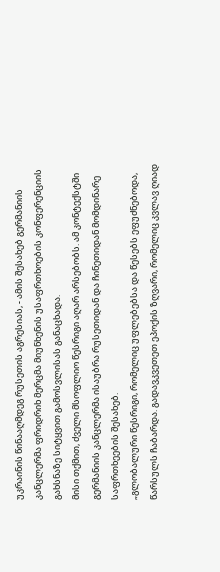უკრაინის წინააღმდეგ რუსეთის აგრესიას, - ამის შესახებ გერმანიის კანცლერმა ფრიდრიხ მერცმა მიუნხენის უსაფრთხოების კონფერენციის გახსნაზე სიტყვით გამოსვლისას განაცხადა.
მისი თქმით, ძველი მსოფლიო წესრიგი აღარ არსებობს. ამ კონტექსტში გერმანიის კანცლერმა ისაუბრა რუსეთიდან და ჩინეთიდან მომდინარე საფრთხეების შესახებ.
„გლობალური წესრიგი, რომელიც უფლებებსა და წესებს ეფუძნებოდა, წარსულს ჩაბარდა. გადავკვეთეთ ეპოქის ზღვარი, რომელიც კვლავ ღიად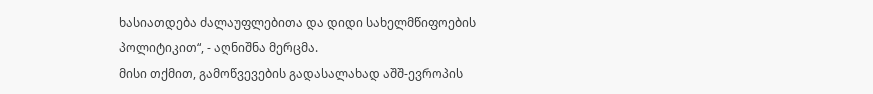ხასიათდება ძალაუფლებითა და დიდი სახელმწიფოების პოლიტიკით“, - აღნიშნა მერცმა.
მისი თქმით, გამოწვევების გადასალახად აშშ-ევროპის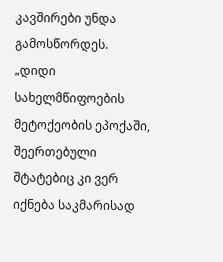კავშირები უნდა გამოსწორდეს.
„დიდი სახელმწიფოების მეტოქეობის ეპოქაში, შეერთებული შტატებიც კი ვერ იქნება საკმარისად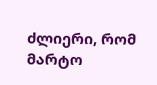ძლიერი, რომ მარტო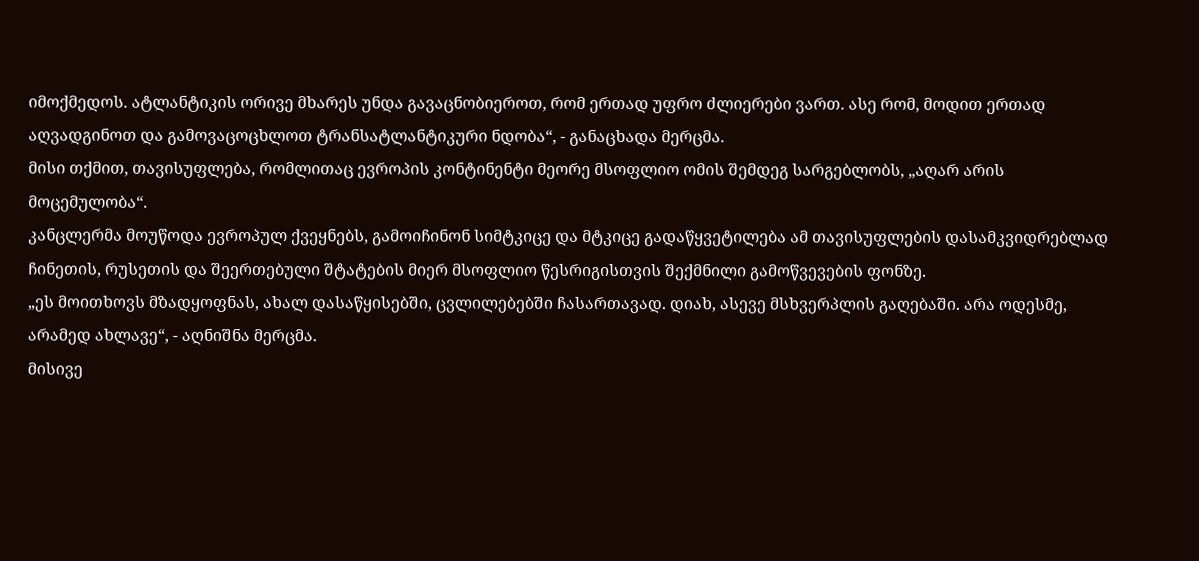იმოქმედოს. ატლანტიკის ორივე მხარეს უნდა გავაცნობიეროთ, რომ ერთად უფრო ძლიერები ვართ. ასე რომ, მოდით ერთად აღვადგინოთ და გამოვაცოცხლოთ ტრანსატლანტიკური ნდობა“, - განაცხადა მერცმა.
მისი თქმით, თავისუფლება, რომლითაც ევროპის კონტინენტი მეორე მსოფლიო ომის შემდეგ სარგებლობს, „აღარ არის მოცემულობა“.
კანცლერმა მოუწოდა ევროპულ ქვეყნებს, გამოიჩინონ სიმტკიცე და მტკიცე გადაწყვეტილება ამ თავისუფლების დასამკვიდრებლად ჩინეთის, რუსეთის და შეერთებული შტატების მიერ მსოფლიო წესრიგისთვის შექმნილი გამოწვევების ფონზე.
„ეს მოითხოვს მზადყოფნას, ახალ დასაწყისებში, ცვლილებებში ჩასართავად. დიახ, ასევე მსხვერპლის გაღებაში. არა ოდესმე, არამედ ახლავე“, - აღნიშნა მერცმა.
მისივე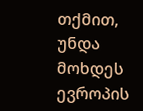თქმით, უნდა მოხდეს ევროპის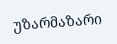უზარმაზარი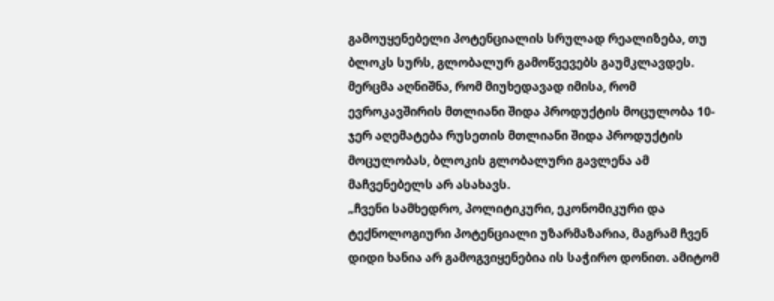გამოუყენებელი პოტენციალის სრულად რეალიზება, თუ ბლოკს სურს, გლობალურ გამოწვევებს გაუმკლავდეს.
მერცმა აღნიშნა, რომ მიუხედავად იმისა, რომ ევროკავშირის მთლიანი შიდა პროდუქტის მოცულობა 10-ჯერ აღემატება რუსეთის მთლიანი შიდა პროდუქტის მოცულობას, ბლოკის გლობალური გავლენა ამ მაჩვენებელს არ ასახავს.
„ჩვენი სამხედრო, პოლიტიკური, ეკონომიკური და ტექნოლოგიური პოტენციალი უზარმაზარია, მაგრამ ჩვენ დიდი ხანია არ გამოგვიყენებია ის საჭირო დონით. ამიტომ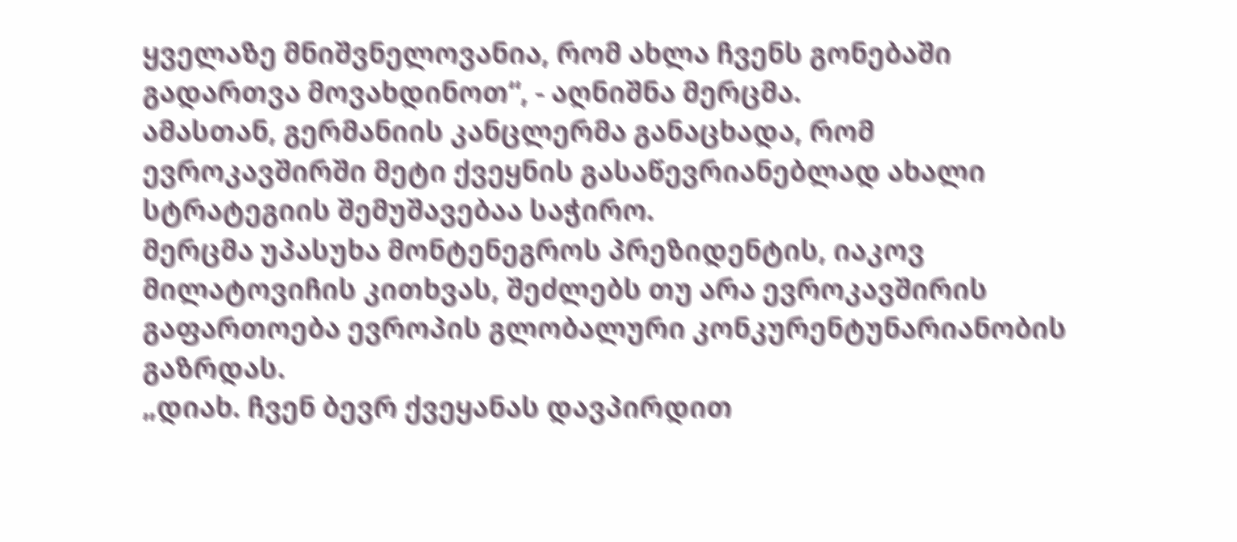ყველაზე მნიშვნელოვანია, რომ ახლა ჩვენს გონებაში გადართვა მოვახდინოთ“, - აღნიშნა მერცმა.
ამასთან, გერმანიის კანცლერმა განაცხადა, რომ ევროკავშირში მეტი ქვეყნის გასაწევრიანებლად ახალი სტრატეგიის შემუშავებაა საჭირო.
მერცმა უპასუხა მონტენეგროს პრეზიდენტის, იაკოვ მილატოვიჩის კითხვას, შეძლებს თუ არა ევროკავშირის გაფართოება ევროპის გლობალური კონკურენტუნარიანობის გაზრდას.
„დიახ. ჩვენ ბევრ ქვეყანას დავპირდით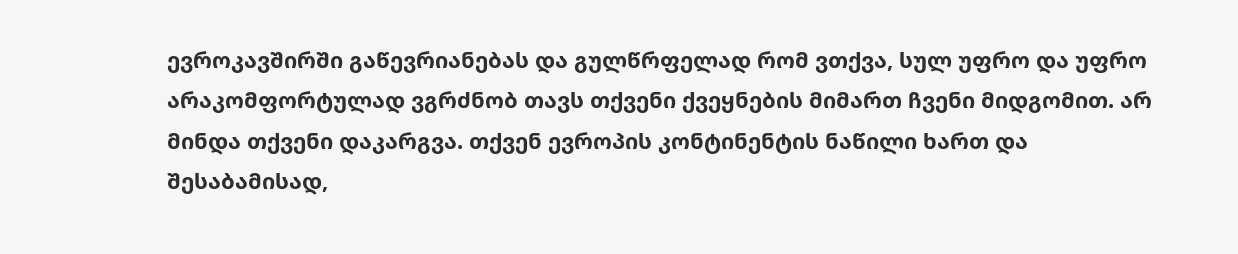ევროკავშირში გაწევრიანებას და გულწრფელად რომ ვთქვა, სულ უფრო და უფრო არაკომფორტულად ვგრძნობ თავს თქვენი ქვეყნების მიმართ ჩვენი მიდგომით. არ მინდა თქვენი დაკარგვა. თქვენ ევროპის კონტინენტის ნაწილი ხართ და შესაბამისად,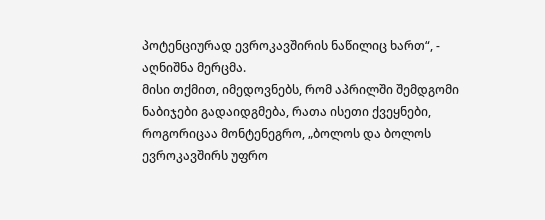პოტენციურად ევროკავშირის ნაწილიც ხართ“, - აღნიშნა მერცმა.
მისი თქმით, იმედოვნებს, რომ აპრილში შემდგომი ნაბიჯები გადაიდგმება, რათა ისეთი ქვეყნები, როგორიცაა მონტენეგრო, „ბოლოს და ბოლოს ევროკავშირს უფრო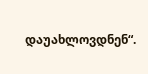დაუახლოვდნენ“.